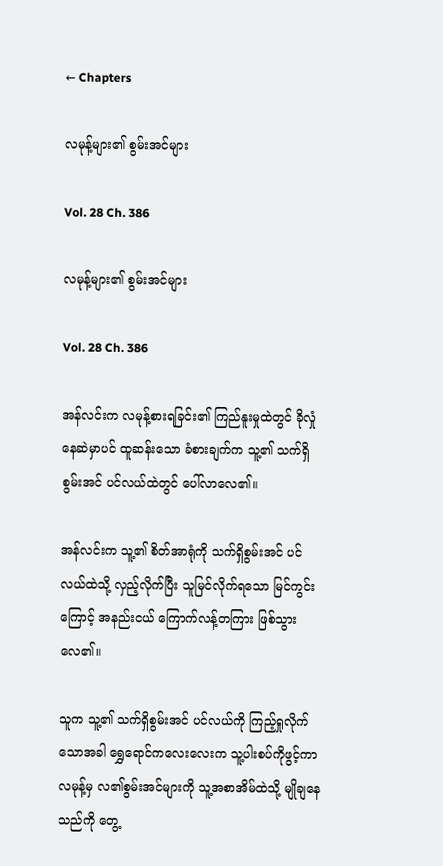← Chapters

လမုန့်များ၏ စွမ်းအင်များ

Vol. 28 Ch. 386

လမုန့်များ၏ စွမ်းအင်များ

Vol. 28 Ch. 386

အန်လင်းက လမုန့်စားရခြင်း၏ ကြည်နူးမှုထဲတွင် ခိုလှုံနေဆဲမှာပင် ထူဆန်းသော ခံစားချက်က သူ့၏ သက်ရှိစွမ်းအင် ပင်လယ်ထဲတွင် ပေါ်လာလေ၏။

အန်လင်းက သူ့၏ စိတ်အာရုံကို သက်ရှိစွမ်းအင် ပင်လယ်ထဲသို့ လှည့်လိုက်ပြီး သူမြင်လိုက်ရသော မြင်ကွင်းကြောင့် အနည်းငယ် ကြောက်လန့်တကြား ဖြစ်သွားလေ၏။

သူက သူ့၏ သက်ရှိစွမ်းအင် ပင်လယ်ကို ကြည့်ရှုလိုက်သောအခါ ရွှေရောင်ကလေးလေးက သူ့ပါးစပ်ကိုဖွင့်ကာ လမုန့်မှ လ၏စွမ်းအင်များကို သူ့အစာအိမ်ထဲသို့ မျိုချနေသည်ကို တွေ့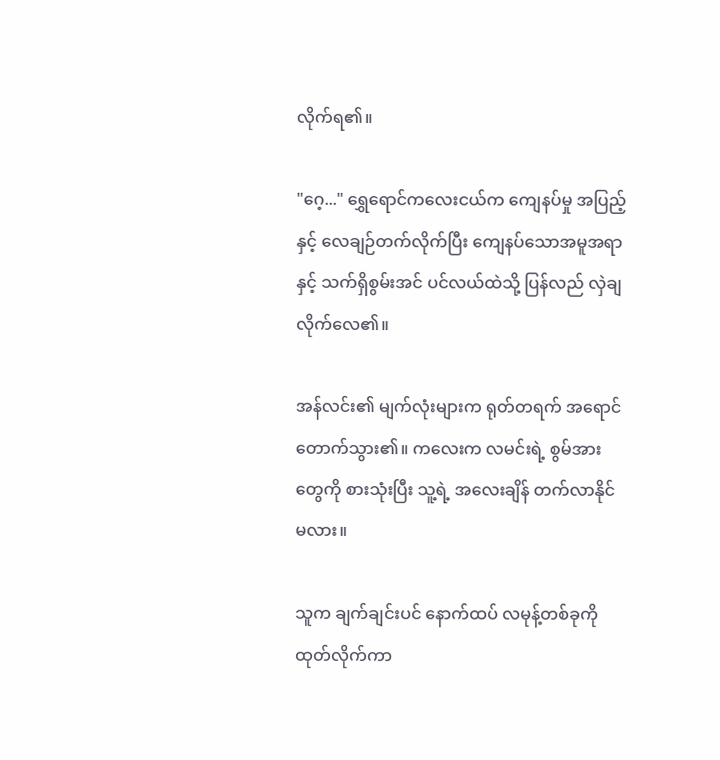လိုက်ရ၏။

"ဂေ့..." ရွှေရောင်ကလေးငယ်က ကျေနပ်မှု အပြည့်နှင့် လေချဉ်တက်လိုက်ပြီး ကျေနပ်သောအမူအရာနှင့် သက်ရှိစွမ်းအင် ပင်လယ်ထဲသို့ ပြန်လည် လှဲချလိုက်လေ၏။

အန်လင်း၏ မျက်လုံးများက ရုတ်တရက် အရောင်တောက်သွား၏။ ကလေးက လမင်းရဲ့ စွမ်အားတွေကို စားသုံးပြီး သူ့ရဲ့ အလေးချိန် တက်လာနိုင်မလား။

သူက ချက်ချင်းပင် နောက်ထပ် လမုန့်တစ်ခုကို ထုတ်လိုက်ကာ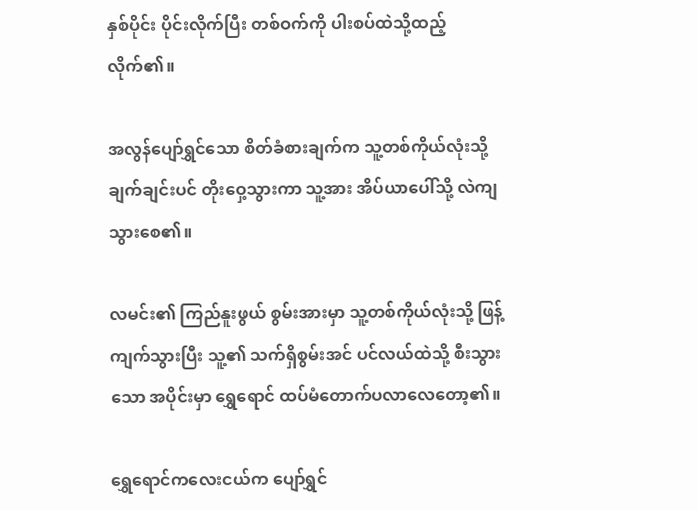နှစ်ပိုင်း ပိုင်းလိုက်ပြီး တစ်ဝက်ကို ပါးစပ်ထဲသို့ထည့်လိုက်၏။

အလွန်ပျော်ရွှင်သော စိတ်ခံစားချက်က သူ့တစ်ကိုယ်လုံးသို့ ချက်ချင်းပင် တိုးဝှေ့သွားကာ သူ့အား အိပ်ယာပေါ်သို့ လဲကျသွားစေ၏။

လမင်း၏ ကြည်နူးဖွယ် စွမ်းအားမှာ သူ့တစ်ကိုယ်လုံးသို့ ဖြန့်ကျက်သွားပြီး သူ့၏ သက်ရှိစွမ်းအင် ပင်လယ်ထဲသို့ စီးသွားသော အပိုင်းမှာ ရွှေရောင် ထပ်မံတောက်ပလာလေတော့၏။

ရွှေရောင်ကလေးငယ်က ပျော်ရွှင်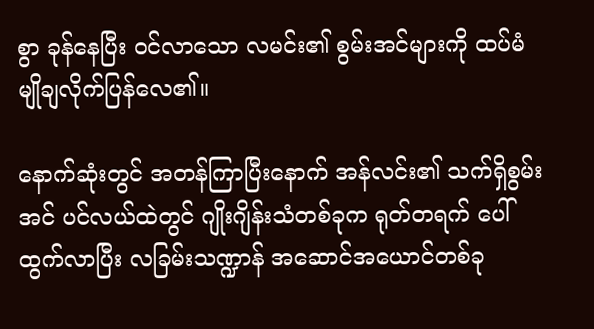စွာ ခုန်နေပြီး ဝင်လာသော လမင်း၏ စွမ်းအင်များကို ထပ်မံ မျိုချလိုက်ပြန်လေ၏။

နောက်ဆုံးတွင် အတန်ကြာပြီးနောက် အန်လင်း၏ သက်ရှိစွမ်းအင် ပင်လယ်ထဲတွင် ဂျိုးဂျိန်းသံတစ်ခုက ရုတ်တရက် ပေါ်ထွက်လာပြီး လခြမ်းသဏ္ဍာန် အဆောင်အယောင်တစ်ခု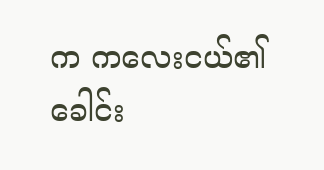က ကလေးငယ်၏ ခေါင်း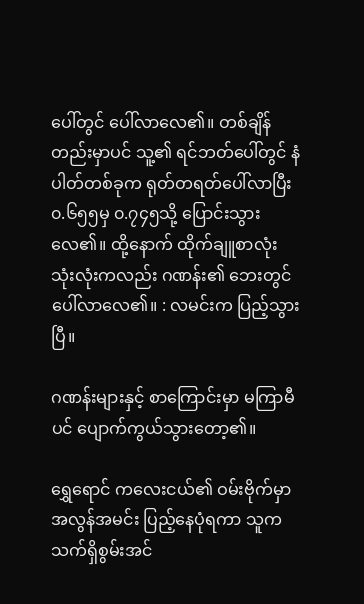ပေါ်တွင် ပေါ်လာလေ၏။ တစ်ချိန်တည်းမှာပင် သူ့၏ ရင်ဘတ်ပေါ်တွင် နံပါတ်တစ်ခုက ရုတ်တရတ်ပေါ်လာပြီး ၀.၆၅၅မှ ၀.၇၄၅သို့ ပြောင်းသွားလေ၏။ ထို့နောက် ထိုက်ချူစာလုံး သုံးလုံးကလည်း ဂဏန်း၏ ဘေးတွင် ပေါ်လာလေ၏။ : လမင်းက ပြည့်သွားပြီ။

ဂဏန်းများနှင့် စာကြောင်းမှာ မကြာမီပင် ပျောက်ကွယ်သွားတော့၏။

ရွှေရောင် ကလေးငယ်၏ ဝမ်းဗိုက်မှာ အလွန်အမင်း ပြည့်နေပုံရကာ သူက သက်ရှိစွမ်းအင်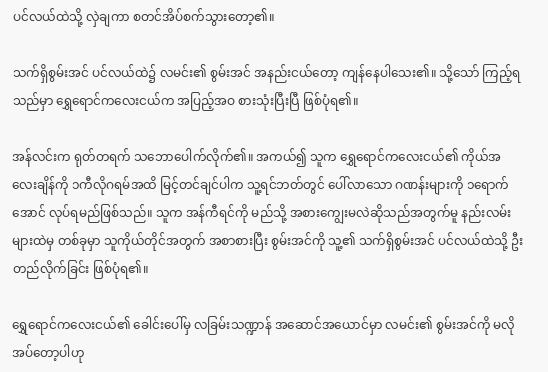ပင်လယ်ထဲသို့ လှဲချကာ စတင်အိပ်စက်သွားတော့၏။

သက်ရှိစွမ်းအင် ပင်လယ်ထဲ၌ လမင်း၏ စွမ်းအင် အနည်းငယ်တော့ ကျန်နေပါသေး၏။ သို့သော် ကြည့်ရသည်မှာ ရွှေရောင်ကလေးငယ်က အပြည့်အဝ စားသုံးပြီးပြီ ဖြစ်ပုံရ၏။

အန်လင်းက ရုတ်တရက် သဘောပေါက်လိုက်၏။ အကယ်၍ သူက ရွှေရောင်ကလေးငယ်၏ ကိုယ်အလေးချိန်ကို ၁ကီလိုဂရမ်အထိ မြင့်တင်ချင်ပါက သူ့ရင်ဘတ်တွင် ပေါ်လာသော ဂဏန်းများကို ၁ရောက်အောင် လုပ်ရမည်ဖြစ်သည်။ သူက အန်ကီရင်ကို မည်သို့ အစားကျွေးမလဲဆိုသည်အတွက်မူ နည်းလမ်းများထဲမှ တစ်ခုမှာ သူကိုယ်တိုင်အတွက် အစာစားပြီး စွမ်းအင်ကို သူ့၏ သက်ရှိစွမ်းအင် ပင်လယ်ထဲသို့ ဦးတည်လိုက်ခြင်း ဖြစ်ပုံရ၏။

ရွှေရောင်ကလေးငယ်၏ ခေါင်းပေါ်မှ လခြမ်းသဏ္ဍာန် အဆောင်အယောင်မှာ လမင်း၏ စွမ်းအင်ကို မလိုအပ်တော့ပါဟု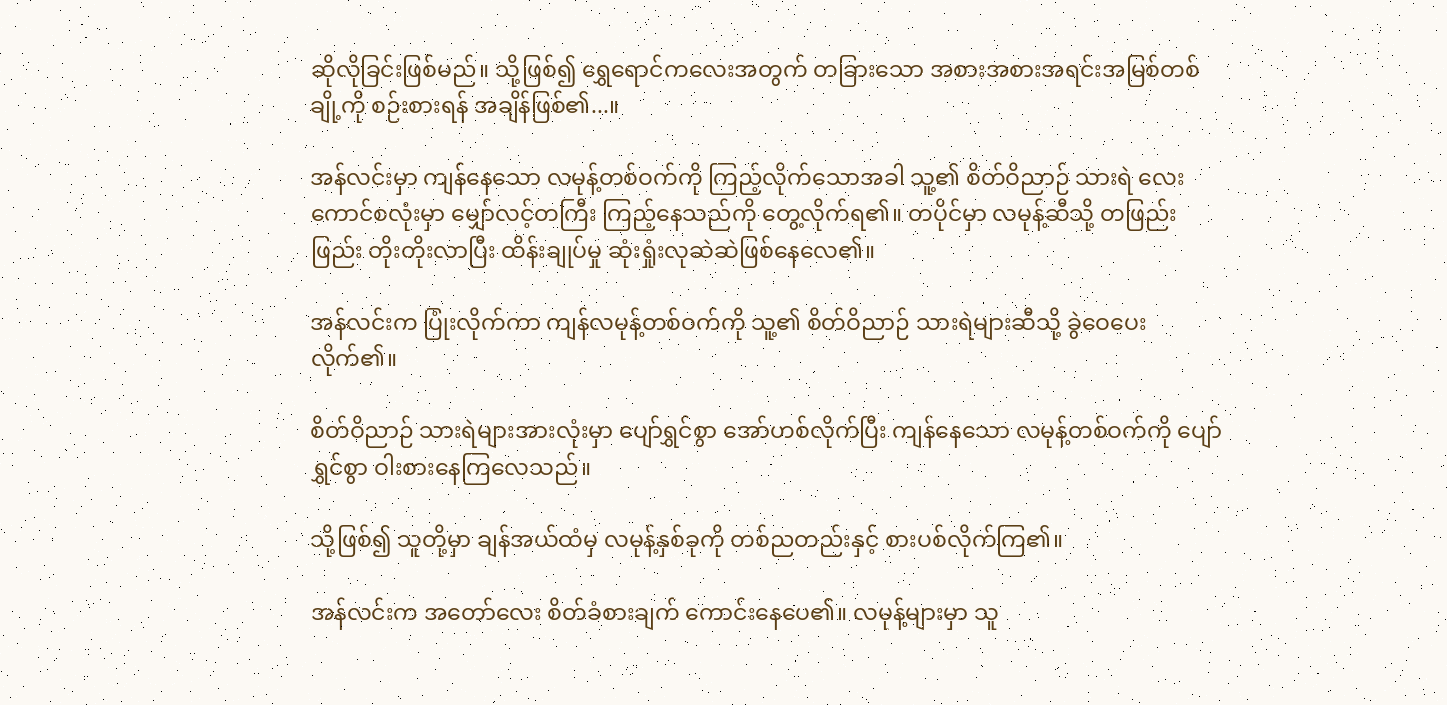ဆိုလိုခြင်းဖြစ်မည်။ သို့ဖြစ်၍ ရွှေရောင်ကလေးအတွက် တခြားသော အစားအစားအရင်းအမြစ်တစ်ချို့ကို စဉ်းစားရန် အချိန်ဖြစ်၏...။

အန်လင်းမှာ ကျန်နေသော လမုန့်တစ်ဝက်ကို ကြည့်လိုက်သောအခါ သူ့၏ စိတ်ဝိညာဉ် သားရဲ လေးကောင်စလုံးမှာ မျှော်လင့်တကြီး ကြည့်နေသည်ကို တွေ့လိုက်ရ၏။ တပိုင်မှာ လမုန့်ဆီသို့ တဖြည်းဖြည်း တိုးတိုးလာပြီး ထိန်းချုပ်မှု ဆုံးရှုံးလုဆဲဆဲဖြစ်နေလေ၏။

အန်လင်းက ပြုံးလိုက်ကာ ကျန်လမုန့်တစ်ဝက်ကို သူ့၏ စိတ်ဝိညာဉ် သားရဲများဆီသို့ ခွဲဝေပေးလိုက်၏။

စိတ်ဝိညာဉ် သားရဲများအားလုံးမှာ ပျော်ရွှင်စွာ အော်ဟစ်လိုက်ပြီး ကျန်နေသော လမုန့်တစ်ဝက်ကို ပျော်ရွှင်စွာ ဝါးစားနေကြလေသည်။

သို့ဖြစ်၍ သူတို့မှာ ချန်အယ်ထံမှ လမုန့်နှစ်ခုကို တစ်ညတည်းနှင့် စားပစ်လိုက်ကြ၏။

အန်လင်းက အတော်လေး စိတ်ခံစားချက် ကောင်းနေပေ၏။ လမုန့်များမှာ သူ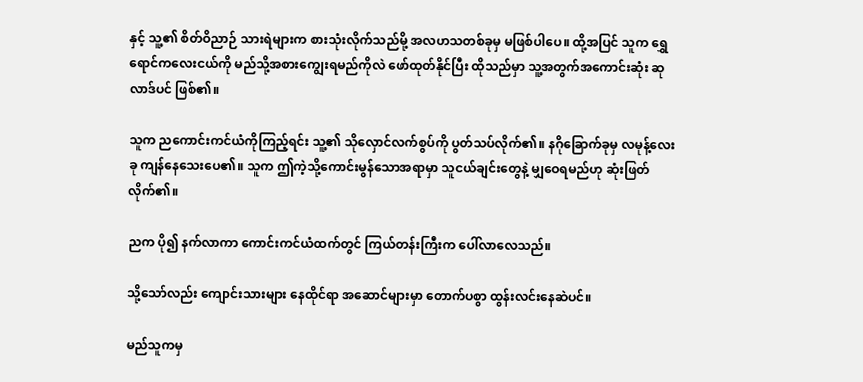နှင့် သူ့၏ စိတ်ဝိညာဉ် သားရဲများက စားသုံးလိုက်သည်မို့ အလဟသတစ်ခုမှ မဖြစ်ပါပေ။ ထို့အပြင် သူက ရွှေရောင်ကလေးငယ်ကို မည်သို့အစားကျွေးရမည်ကိုလဲ ဖော်ထုတ်နိုင်ပြီး ထိုသည်မှာ သူ့အတွက်အကောင်းဆုံး ဆုလာဒ်ပင် ဖြစ်၏။

သူက ညကောင်းကင်ယံကိုကြည့်ရင်း သူ့၏ သိုလှောင်လက်စွပ်ကို ပွတ်သပ်လိုက်၏။ နဂိုခြောက်ခုမှ လမုန့်လေးခု ကျန်နေသေးပေ၏။ သူက ဤကဲ့သို့ကောင်းမွန်သောအရာမှာ သူငယ်ချင်းတွေနဲ့ မျှဝေရမည်ဟု ဆုံးဖြတ်လိုက်၏။

ညက ပို၍ နက်လာကာ ကောင်းကင်ယံထက်တွင် ကြယ်တန်းကြီးက ပေါ်လာလေသည်။

သို့သော်လည်း ကျောင်းသားများ နေထိုင်ရာ အဆောင်များမှာ တောက်ပစွာ ထွန်းလင်းနေဆဲပင်။

မည်သူကမှ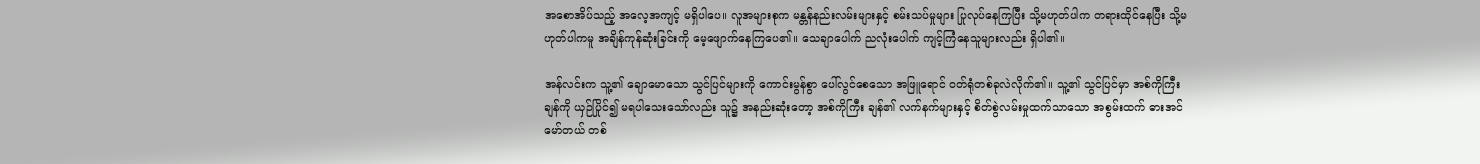အစောအိပ်သည့် အလေ့အကျင့် မရှိပါပေ။ လူအများစုက မန္တန်နည်းလမ်းများနှင့် စမ်းသပ်မှုများ ပြုလုပ်နေကြပြီး သို့မဟုတ်ပါက တရားထိုင်နေပြီး သို့မဟုတ်ပါကမူ အချိန်ကုန်ဆုံးခြင်းကို မေ့ဖျောက်နေကြပေ၏။ သေချာပေါက် ညလုံးပေါက် ကျင့်ကြံနေသူများလည်း ရှိပါ၏။

အန်လင်းက သူ့၏ ချောမောသော သွင်ပြင်များကို ကောင်းမွန်စွာ ပေါ်လွင်စေသော အဖြူရောင် ဝတ်ရုံတစ်ခုလဲလိုက်၏။ သူ့၏ သွင်ပြင်မှာ အစ်ကိုကြီး ချန်ကို ယှဉ်ပြိုင်၍ မရပါသေးသော်လည်း သူ၌ အနည်းဆုံးတော့ အစ်ကိုကြီး ချန်၏ လက်နက်များနှင့် စိတ်စွဲလမ်းမှုထက်သာသော အစွမ်းထက် ဓားအင်မော်တယ် တစ်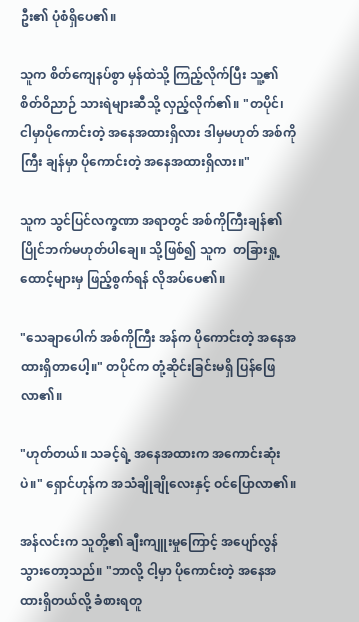ဦး၏ ပုံစံရှိပေ၏။

သူက စိတ်ကျေနပ်စွာ မှန်ထဲသို့ ကြည့်လိုက်ပြီး သူ့၏ စိတ်ဝိညာဉ် သားရဲများဆီသို့ လှည့်လိုက်၏။ "တပိုင်၊ ငါမှာပိုကောင်းတဲ့ အနေအထားရှိလား ဒါမှမဟုတ် အစ်ကိုကြီး ချန်မှာ ပိုကောင်းတဲ့ အနေအထားရှိလား။"

သူက သွင်ပြင်လက္ခဏာ အရာတွင် အစ်ကိုကြီးချန်၏ ပြိုင်ဘက်မဟုတ်ပါချေ။ သို့ဖြစ်၍ သူက  တခြားရှု့ထောင့်များမှ ဖြည့်စွက်ရန် လိုအပ်ပေ၏။

"သေချာပေါက် အစ်ကိုကြီး အန်က ပိုကောင်းတဲ့ အနေအထားရှိတာပေါ့။" တပိုင်က တုံ့ဆိုင်းခြင်းမရှိ ပြန်ဖြေလာ၏။

"ဟုတ်တယ်။ သခင့်ရဲ့ အနေအထားက အကောင်းဆုံးပဲ။" ရှောင်ဟုန်က အသံချိုချိုလေးနှင့် ဝင်ပြောလာ၏။

အန်လင်းက သူတို့၏ ချီးကျူးမှုကြောင့် အပျော်လွန်သွားတော့သည်။ "ဘာလို့ ငါ့မှာ ပိုကောင်းတဲ့ အနေအထားရှိတယ်လို့ ခံစားရတူ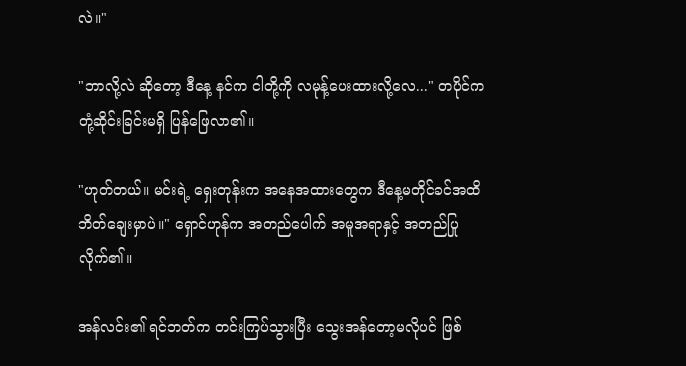လဲ။"

"ဘာလို့လဲ ဆိုတော့ ဒီနေ့ နင်က ငါတို့ကို လမုန့်ပေးထားလို့လေ..." တပိုင်က တုံ့ဆိုင်းခြင်းမရှိ ပြန်ဖြေလာ၏။

"ဟုတ်တယ်။ မင်းရဲ့ ရှေးတုန်းက အနေအထားတွေက ဒီနေ့မတိုင်ခင်အထိ ဘိတ်ချေးမှာပဲ။" ရှောင်ဟုန်က အတည်ပေါက် အမူအရာနှင့် အတည်ပြုလိုက်၏။

အန်လင်း၏ ရင်ဘတ်က တင်းကြပ်သွားပြီး သွေးအန်တော့မလိုပင် ဖြစ်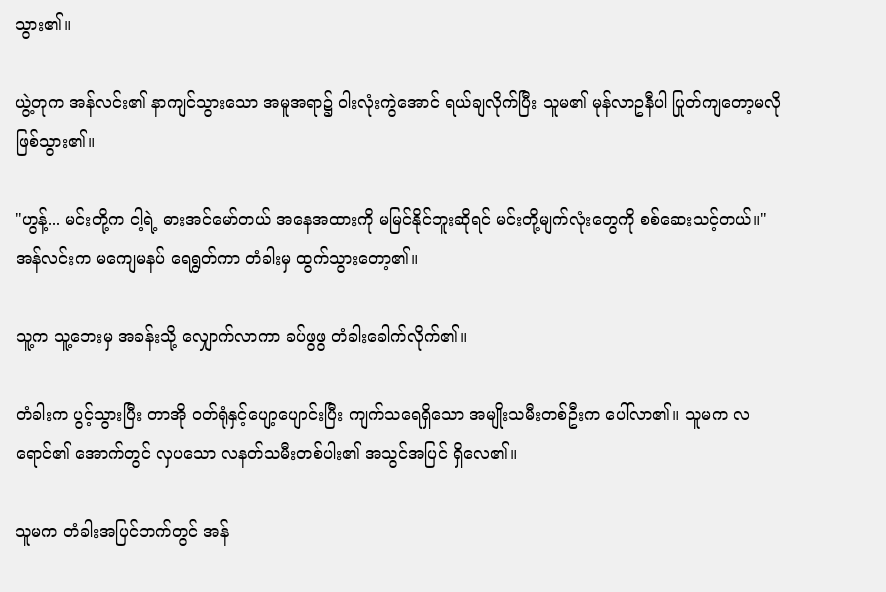သွား၏။

ယွဲ့တုက အန်လင်း၏ နာကျင်သွားသော အမူအရာ၌ ဝါးလုံးကွဲအောင် ရယ်ချလိုက်ပြီး သူမ၏ မုန်လာဥနီပါ ပြုတ်ကျတော့မလို ဖြစ်သွား၏။

"ဟွန့်... မင်းတို့က ငါ့ရဲ့ ဓားအင်မော်တယ် အနေအထားကို မမြင်နိုင်ဘူးဆိုရင် မင်းတို့မျက်လုံးတွေကို စစ်ဆေးသင့်တယ်။" အန်လင်းက မကျေမနပ် ရေရွတ်ကာ တံခါးမှ ထွက်သွားတော့၏။

သူ့က သူ့ဘေးမှ အခန်းသို့ လျှောက်လာကာ ခပ်ဖွဖွ တံခါးခေါက်လိုက်၏။

တံခါးက ပွင့်သွားပြီး တာအို ဝတ်ရုံနှင့်ပျော့ပျောင်းပြီး ကျက်သရေရှိသော အမျိုးသမီးတစ်ဦးက ပေါ်လာ၏။ သူမက လရောင်၏ အောက်တွင် လှပသော လနတ်သမီးတစ်ပါး၏ အသွင်အပြင် ရှိလေ၏။

သူမက တံခါးအပြင်ဘက်တွင် အန်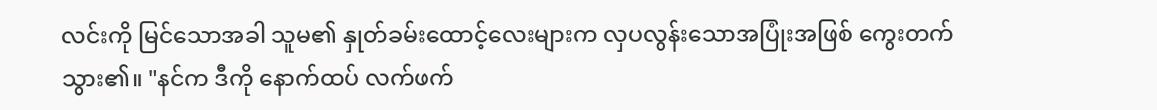လင်းကို မြင်သောအခါ သူမ၏ နှုတ်ခမ်းထောင့်လေးများက လှပလွန်းသောအပြုံးအဖြစ် ကွေးတက်သွား၏။ "နင်က ဒီကို နောက်ထပ် လက်ဖက်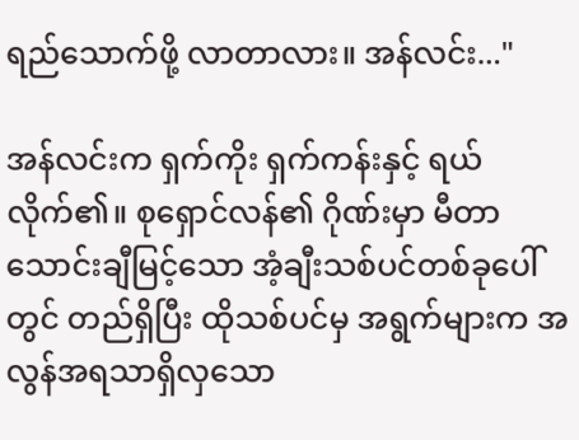ရည်သောက်ဖို့ လာတာလား။ အန်လင်း..."

အန်လင်းက ရှက်ကိုး ရှက်ကန်းနှင့် ရယ်လိုက်၏။ စုရှောင်လန်၏ ဂိုဏ်းမှာ မီတာ သောင်းချီမြင့်သော အံ့ချီးသစ်ပင်တစ်ခုပေါ်တွင် တည်ရှိပြီး ထိုသစ်ပင်မှ အရွက်များက အလွန်အရသာရှိလှသော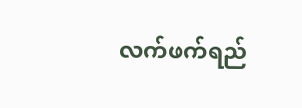လက်ဖက်ရည်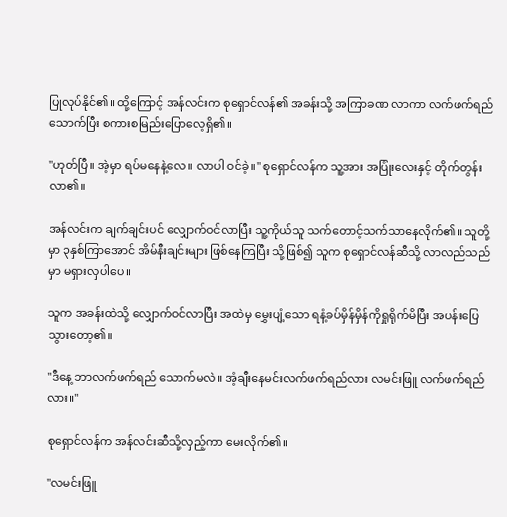ပြုလုပ်နိုင်၏။ ထို့ကြောင့် အန်လင်းက စုရှောင်လန်၏ အခန်းသို့ အကြာခဏ လာကာ လက်ဖက်ရည်သောက်ပြီး စကားစမြည်းပြောလေ့ရှိ၏။

"ဟုတ်ပြီ။ အဲ့မှာ ရပ်မနေနဲ့လေ။ လာပါ ဝင်ခဲ့။" စုရှောင်လန်က သူ့အား အပြုံးလေးနှင့် တိုက်တွန်းလာ၏။

အန်လင်းက ချက်ချင်းပင် လျှောက်ဝင်လာပြီး သူ့ကိုယ်သူ သက်တောင့်သက်သာနေလိုက်၏။ သူတို့မှာ ၃နှစ်ကြာအောင် အိမ်နီးချင်းများ ဖြစ်နေကြပြီး သို့ဖြစ်၍ သူက စုရှောင်လန်ဆီသို့ လာလည်သည်မှာ မရှားလှပါပေ။

သူက အခန်းထဲသို့ လျှောက်ဝင်လာပြီး အထဲမှ မွှေးပျံ့သော ရနံ့ခပ်မှိန်မှိန်ကိုရှုရိုက်မိပြီး အပန်းပြေသွားတော့၏။

"ဒီနေ့ ဘာလက်ဖက်ရည် သောက်မလဲ။ အံ့ချီးနေမင်းလက်ဖက်ရည်လား လမင်းဖြူ လက်ဖက်ရည်လား။"

စုရှောင်လန်က အန်လင်းဆီသို့လှည့်ကာ မေးလိုက်၏။

"လမင်းဖြူ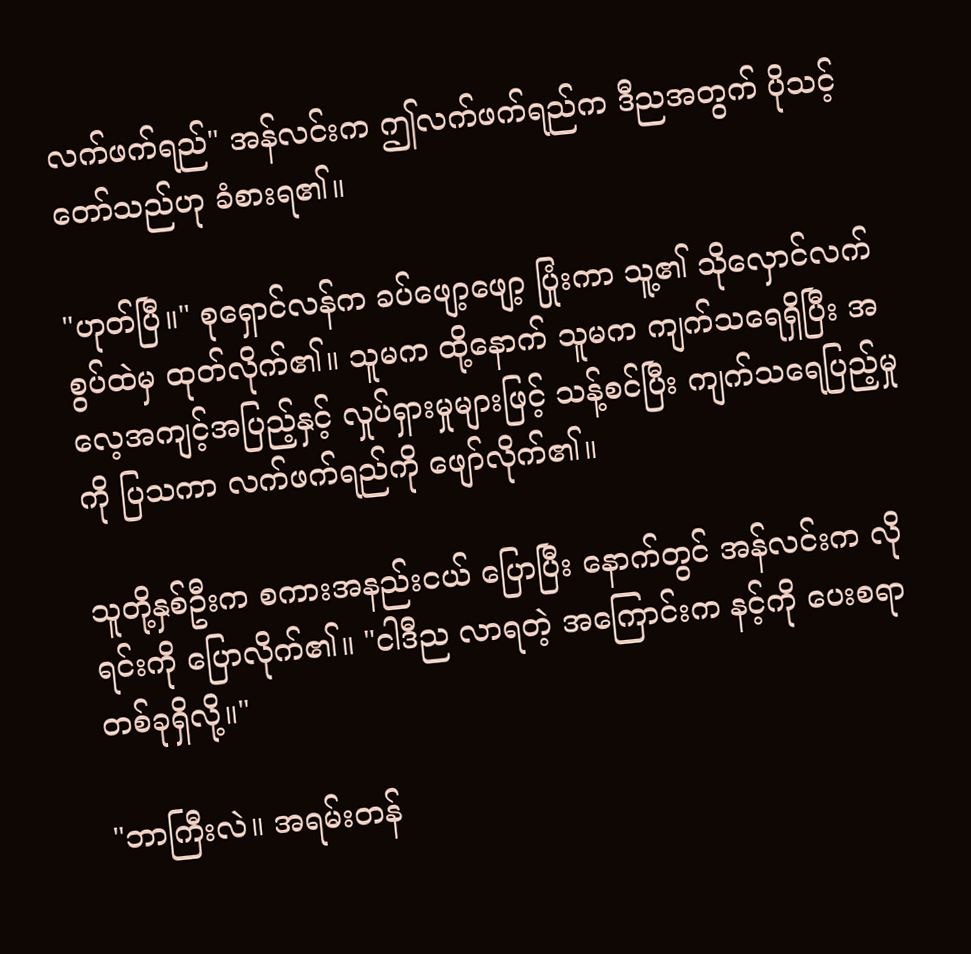လက်ဖက်ရည်" အန်လင်းက ဤလက်ဖက်ရည်က ဒီညအတွက် ပိုသင့်တော်သည်ဟု ခံစားရ၏။

"ဟုတ်ပြီ။" စုရှောင်လန်က ခပ်ဖျော့ဖျော့ ပြုံးကာ သူ့၏ သိုလှောင်လက်စွပ်ထဲမှ ထုတ်လိုက်၏။ သူမက ထို့နောက် သူမက ကျက်သရေရှိပြီး အလေ့အကျင့်အပြည့်နှင့် လှုပ်ရှားမှုများဖြင့် သန့်စင်ပြီး ကျက်သရေပြည့်မှုကို ပြသကာ လက်ဖက်ရည်ကို ဖျော်လိုက်၏။

သူတို့နှစ်ဦးက စကားအနည်းငယ် ပြောပြီး နောက်တွင် အန်လင်းက လိုရင်းကို ပြောလိုက်၏။ "ငါဒီည လာရတဲ့ အကြောင်းက နင့်ကို ပေးစရာတစ်ခုရှိလို့။"

"ဘာကြီးလဲ။ အရမ်းတန်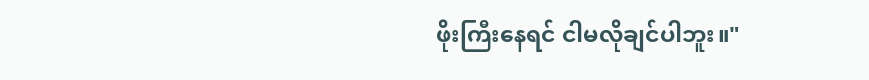ဖိုးကြီးနေရင် ငါမလိုချင်ပါဘူး။"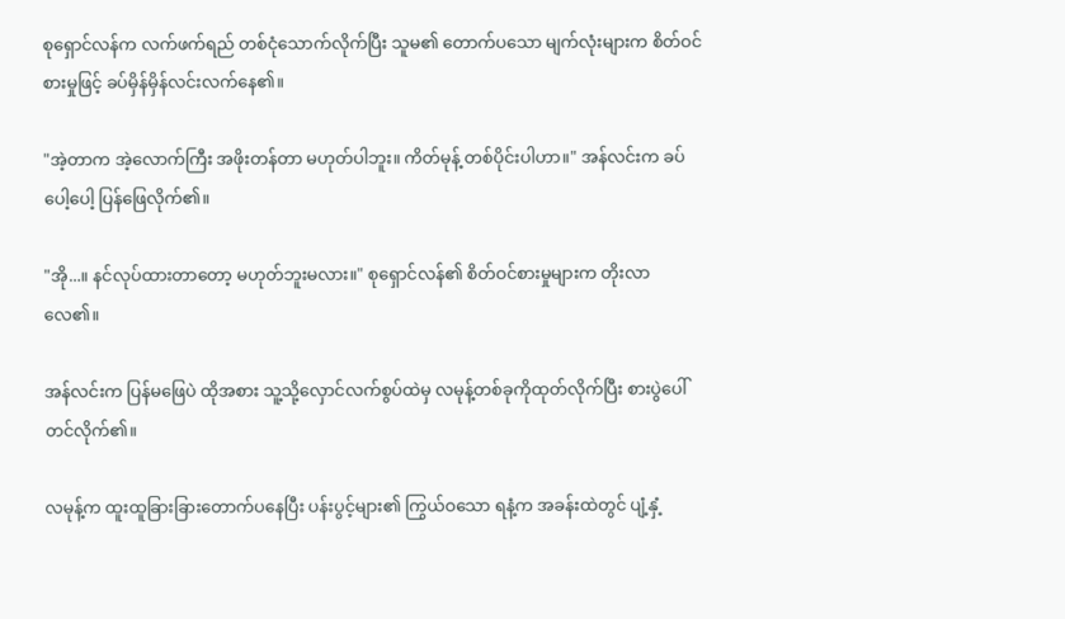စုရှောင်လန်က လက်ဖက်ရည် တစ်ငုံသောက်လိုက်ပြီး သူမ၏ တောက်ပသော မျက်လုံးများက စိတ်ဝင်စားမှုဖြင့် ခပ်မှိန်မှိန်လင်းလက်နေ၏။

"အဲ့တာက အဲ့လောက်ကြီး အဖိုးတန်တာ မဟုတ်ပါဘူး။ ကိတ်မုန့် တစ်ပိုင်းပါဟာ။" အန်လင်းက ခပ်ပေါ့ပေါ့ ပြန်ဖြေလိုက်၏။

"အို...။ နင်လုပ်ထားတာတော့ မဟုတ်ဘူးမလား။" စုရှောင်လန်၏ စိတ်ဝင်စားမှုများက တိုးလာလေ၏။

အန်လင်းက ပြန်မဖြေပဲ ထိုအစား သူ့သို့လှောင်လက်စွပ်ထဲမှ လမုန့်တစ်ခုကိုထုတ်လိုက်ပြီး စားပွဲပေါ်တင်လိုက်၏။

လမုန့်က ထူးထူခြားခြားတောက်ပနေပြီး ပန်းပွင့်များ၏ ကြွယ်ဝသော ရနံ့က အခန်းထဲတွင် ပျံ့နှံ့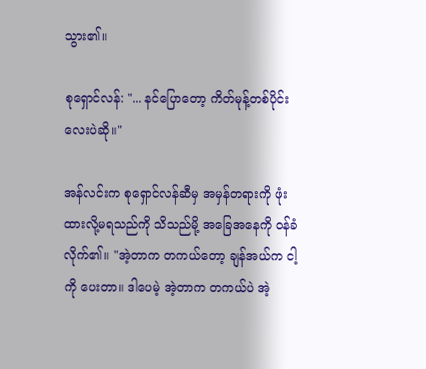သွား၏။

စုရှောင်လန်: "... နင်ပြောတော့ ကိတ်မုန့်တစ်ပိုင်းလေးပဲဆို။"

အန်လင်းက စုရှောင်လန်ဆီမှ အမှန်တရားကို ဖုံးထားလို့မရသည်ကို သိသည်မို့ အခြေအနေကို ဝန်ခံလိုက်၏။ "အဲ့တာက တကယ်တော့ ချန်အယ်က ငါ့ကို ပေးတာ။ ဒါပေမဲ့ အဲ့တာက တကယ်ပဲ အဲ့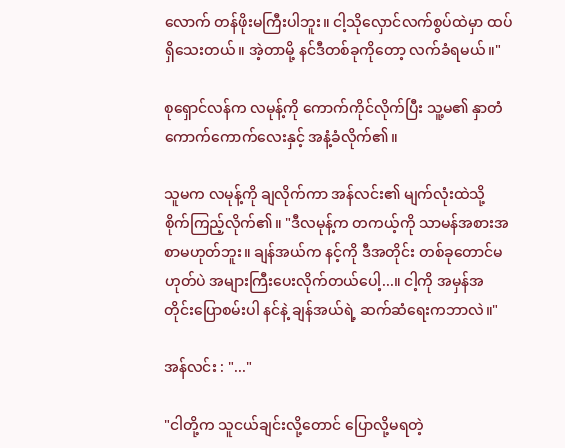လောက် တန်ဖိုးမကြီးပါဘူး။ ငါ့သိုလှောင်လက်စွပ်ထဲမှာ ထပ်ရှိသေးတယ်။ အဲ့တာမို့ နင်ဒီတစ်ခုကိုတော့ လက်ခံရမယ်။"

စုရှောင်လန်က လမုန့်ကို ကောက်ကိုင်လိုက်ပြီး သူ့မ၏ နှာတံကောက်ကောက်လေးနှင့် အနံ့ခံလိုက်၏။

သူမက လမုန့်ကို ချလိုက်ကာ အန်လင်း၏ မျက်လုံးထဲသို့ စိုက်ကြည့်လိုက်၏။ "ဒီလမုန့်က တကယ့်ကို သာမန်အစားအစာမဟုတ်ဘူး။ ချန်အယ်က နင့်ကို ဒီအတိုင်း တစ်ခုတောင်မဟုတ်ပဲ အများကြီးပေးလိုက်တယ်ပေါ့...။ ငါ့ကို အမှန်အတိုင်းပြောစမ်းပါ နင်နဲ့ ချန်အယ်ရဲ့ ဆက်ဆံရေးကဘာလဲ။"

အန်လင်း : "..."

"ငါတို့က သူငယ်ချင်းလို့တောင် ပြောလို့မရတဲ့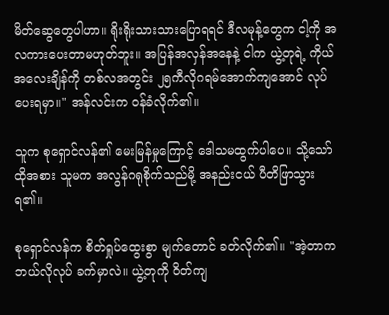မိတ်ဆွေတွေပါဟာ။ ရိုးရိုးသားသားပြောရရင် ဒီလမုန့်တွေက ငါ့ကို အလကားပေးတာမဟုတ်ဘူး။ အပြန်အလှန်အနေနဲ့ ငါက ယွဲ့တုရဲ့ ကိုယ်အလေးချိန်ကို တစ်လအတွင်း ၂၅ကီလိုဂရမ်အောက်ကျအောင် လုပ်ပေးရမှာ။" အန်လင်းက ဝန်ခံလိုက်၏။

သူက စုရှောင်လန်၏ မေးမြန်မှုကြောင့် ဒေါသမထွက်ပါပေ။ သို့သော် ထိုအစား သူမက အလွန်ဂရုစိုက်သည်မို့ အနည်းငယ် ပီတိဖြာသွားရ၏။

စုရှောင်လန်က စိတ်ရှုပ်ထွေးစွာ မျက်တောင် ခတ်လိုက်၏။ "အဲ့တာက ဘယ်လိုလုပ် ခက်မှာလဲ။ ယွဲ့တုကို ဝိတ်ကျ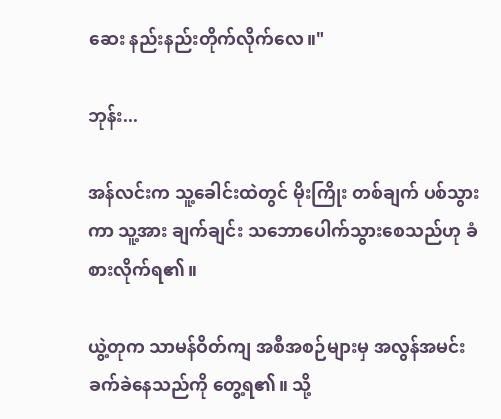ဆေး နည်းနည်းတိုက်လိုက်လေ။"

ဘုန်း...

အန်လင်းက သူ့ခေါင်းထဲတွင် မိုးကြိုး တစ်ချက် ပစ်သွားကာ သူ့အား ချက်ချင်း သဘောပေါက်သွားစေသည်ဟု ခံစားလိုက်ရ၏။

ယွဲ့တုက သာမန်ဝိတ်ကျ အစီအစဉ်များမှ အလွန်အမင်းခက်ခဲနေသည်ကို တွေ့ရ၏။ သို့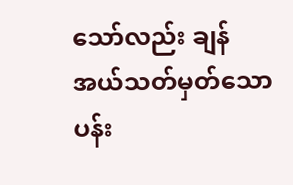သော်လည်း ချန်အယ်သတ်မှတ်သော ပန်း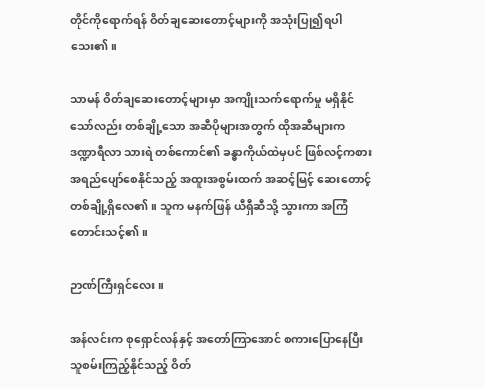တိုင်ကိုရောက်ရန် ဝိတ်ချဆေးတောင့်များကို အသုံးပြု၍ရပါသေး၏။

သာမန် ဝိတ်ချဆေးတောင့်များမှာ အကျိုးသက်ရောက်မှု မရှိနိုင်သော်လည်း တစ်ချို့သော အဆီပိုများအတွက် ထိုအဆီများက ဒဏ္ဍာရီလာ သားရဲ တစ်ကောင်၏ ခန္ဓာကိုယ်ထဲမှပင် ဖြစ်လင့်ကစား အရည်ပျော်စေနိုင်သည့် အထူးအစွမ်းထက် အဆင့်မြင့် ဆေးတောင့်တစ်ချို့ရှိလေ၏။ သူက မနက်ဖြန် ယီရှီဆီသို့ သွားကာ အကြံတောင်းသင့်၏။

ဉာဏ်ကြီးရှင်လေး။

အန်လင်းက စုရှောင်လန်နှင့် အတော်ကြာအောင် စကားပြောနေပြီး သူစမ်းကြည့်နိုင်သည့် ဝိတ်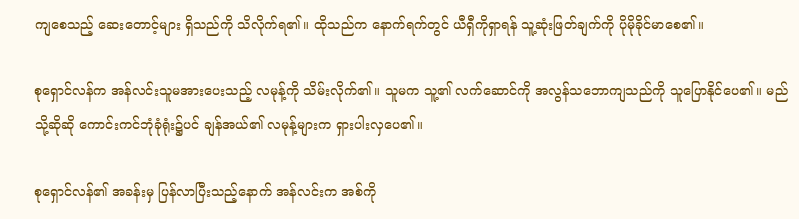ကျစေသည့် ဆေးတောင့်များ ရှိသည်ကို သိလိုက်ရ၏။ ထိုသည်က နောက်ရက်တွင် ယီရှီကိုရှာရန် သူ့ဆုံးဖြတ်ချက်ကို ပိုမိုခိုင်မာစေ၏။

စုရှောင်လန်က အန်လင်းသူမအားပေးသည့် လမုန့်ကို သိမ်းလိုက်၏။ သူမက သူ့၏ လက်ဆောင်ကို အလွန်သဘောကျသည်ကို သူပြောနိုင်ပေ၏။ မည်သို့ဆိုဆို ကောင်းကင်ဘုံခုံရုံး၌ပင် ချန်အယ်၏ လမုန့်များက ရှားပါးလှပေ၏။

စုရှောင်လန်၏ အခန်းမှ ပြန်လာပြီးသည့်နောက် အန်လင်းက အစ်ကို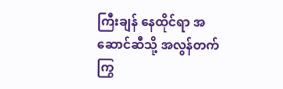ကြီးချန် နေထိုင်ရာ အဆောင်ဆီသို့ အလွန်တက်ကြွ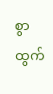စွာ ထွက်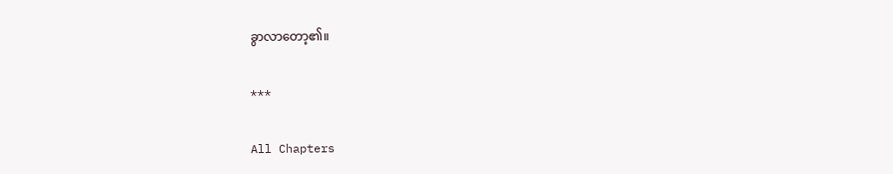ခွာလာတော့၏။

***

All Chapters